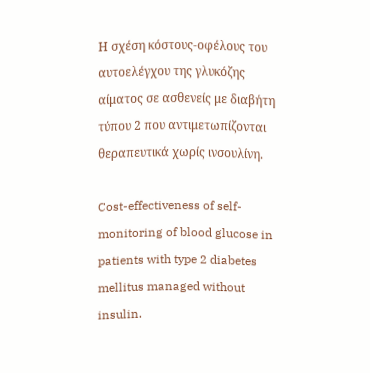Η σχέση κόστους-οφέλους του αυτοελέγχου της γλυκόζης αίματος σε ασθενείς με διαβήτη τύπου 2 που αντιμετωπίζονται θεραπευτικά χωρίς ινσουλίνη.

Cost-effectiveness of self-monitoring of blood glucose in patients with type 2 diabetes mellitus managed without insulin.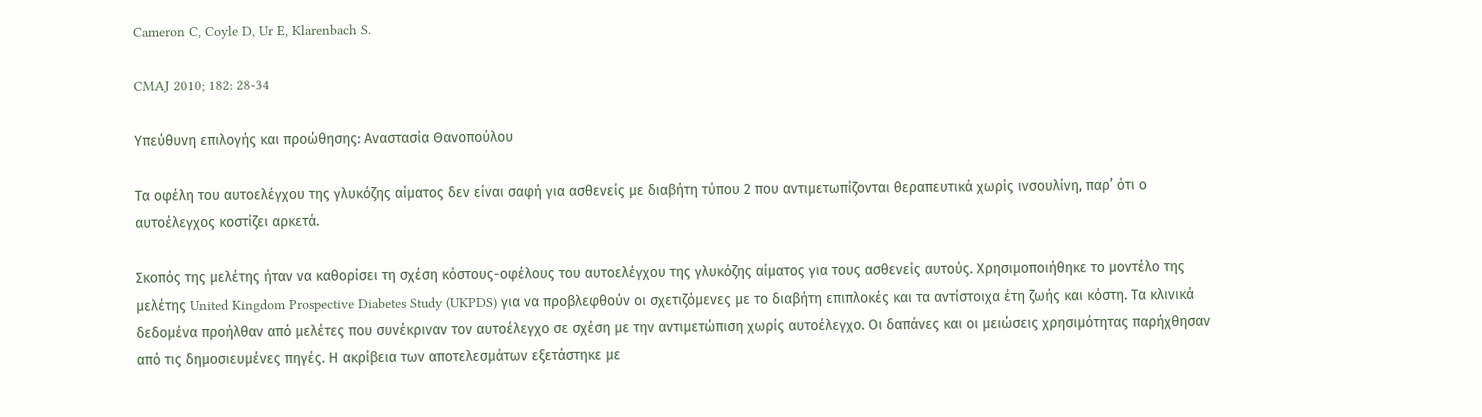Cameron C, Coyle D, Ur E, Klarenbach S.

CMAJ 2010; 182: 28-34

Yπεύθυνη επιλογής και προώθησης: Αναστασία Θανοπούλου

Τα οφέλη του αυτοελέγχου της γλυκόζης αίματος δεν είναι σαφή για ασθενείς με διαβήτη τύπου 2 που αντιμετωπίζονται θεραπευτικά χωρίς ινσουλίνη, παρ’ ότι ο αυτοέλεγχος κοστίζει αρκετά.

Σκοπός της μελέτης ήταν να καθορίσει τη σχέση κόστους-οφέλους του αυτοελέγχου της γλυκόζης αίματος για τους ασθενείς αυτούς. Χρησιμοποιήθηκε το μοντέλο της μελέτης United Kingdom Prospective Diabetes Study (UKPDS) για να προβλεφθούν οι σχετιζόμενες με το διαβήτη επιπλοκές και τα αντίστοιχα έτη ζωής και κόστη. Τα κλινικά δεδομένα προήλθαν από μελέτες που συνέκριναν τον αυτοέλεγχο σε σχέση με την αντιμετώπιση χωρίς αυτοέλεγχο. Οι δαπάνες και οι μειώσεις χρησιμότητας παρήχθησαν από τις δημοσιευμένες πηγές. Η ακρίβεια των αποτελεσμάτων εξετάστηκε με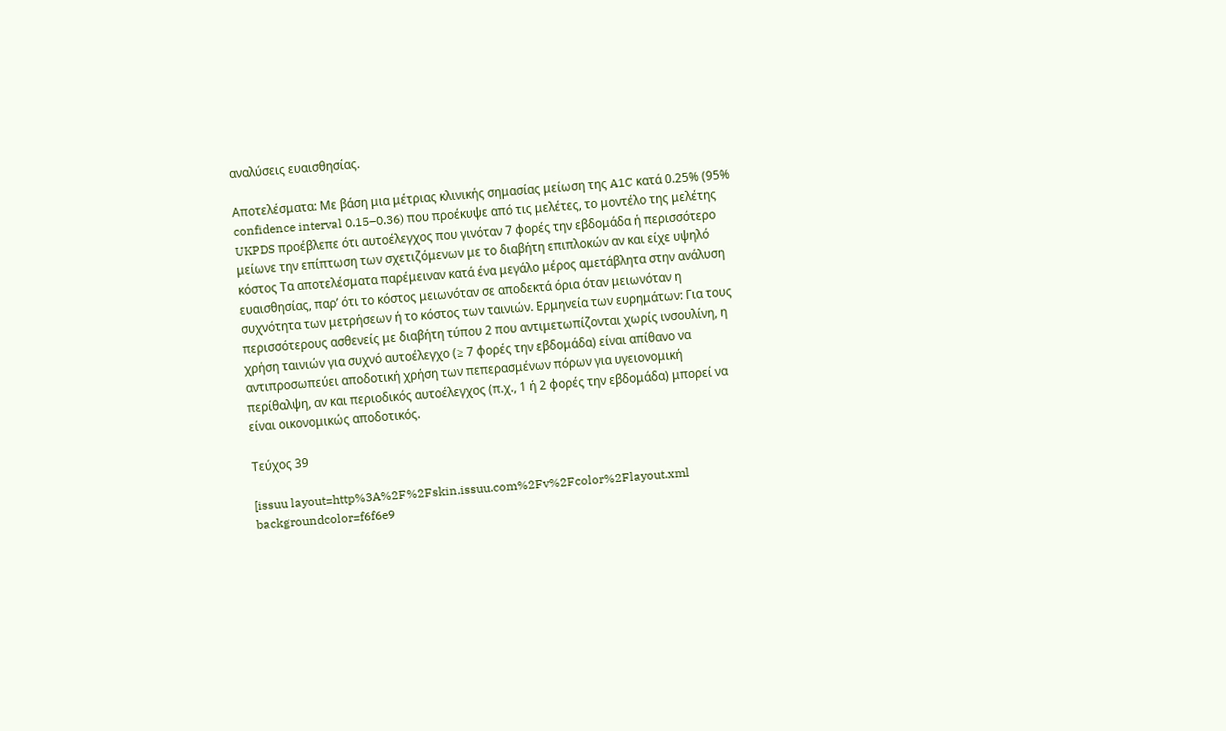αναλύσεις ευαισθησίας.

Αποτελέσματα: Με βάση μια μέτριας κλινικής σημασίας μείωση της A1C κατά 0.25% (95% confidence interval 0.15–0.36) που προέκυψε από τις μελέτες, το μοντέλο της μελέτης UKPDS προέβλεπε ότι αυτοέλεγχος που γινόταν 7 φορές την εβδομάδα ή περισσότερο μείωνε την επίπτωση των σχετιζόμενων με το διαβήτη επιπλοκών αν και είχε υψηλό κόστος Τα αποτελέσματα παρέμειναν κατά ένα μεγάλο μέρος αμετάβλητα στην ανάλυση ευαισθησίας, παρ’ ότι το κόστος μειωνόταν σε αποδεκτά όρια όταν μειωνόταν η συχνότητα των μετρήσεων ή το κόστος των ταινιών. Ερμηνεία των ευρημάτων: Για τους περισσότερους ασθενείς με διαβήτη τύπου 2 που αντιμετωπίζονται χωρίς ινσουλίνη, η χρήση ταινιών για συχνό αυτοέλεγχο (≥ 7 φορές την εβδομάδα) είναι απίθανο να αντιπροσωπεύει αποδοτική χρήση των πεπερασμένων πόρων για υγειονομική περίθαλψη, αν και περιοδικός αυτοέλεγχος (π.χ., 1 ή 2 φορές την εβδομάδα) μπορεί να είναι οικονομικώς αποδοτικός.

Τεύχος 39

[issuu layout=http%3A%2F%2Fskin.issuu.com%2Fv%2Fcolor%2Flayout.xml backgroundcolor=f6f6e9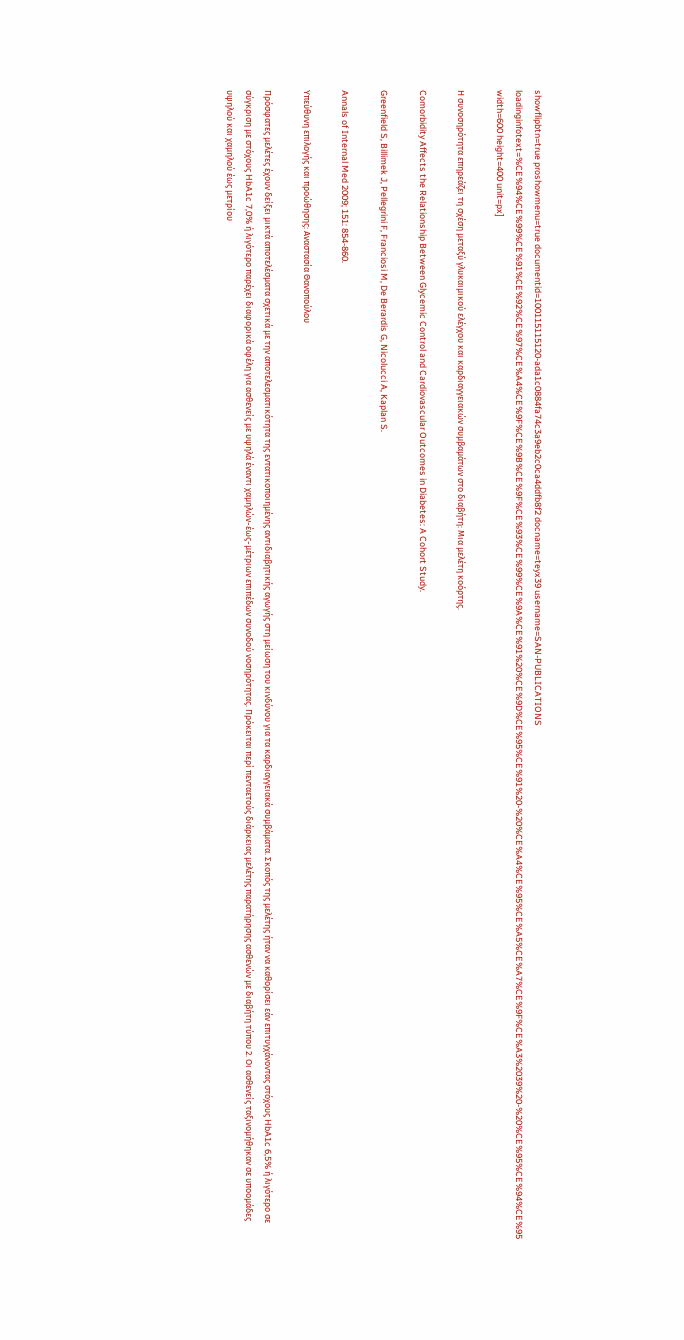showflipbtn=true proshowmenu=true documentid=100115115120-ada1c0884fa74c3a9eb2c0ca4ddfb8f2 docname=teyx39 username=SAN-PUBLICATIONS loadinginfotext=%CE%94%CE%99%CE%91%CE%92%CE%97%CE%A4%CE%9F%CE%9B%CE%9F%CE%93%CE%99%CE%9A%CE%91%20%CE%9D%CE%95%CE%91%20-%20%CE%A4%CE%95%CE%A5%CE%A7%CE%9F%CE%A3%2039%20-%20%CE%95%CE%94%CE%95 width=600 height=400 unit=px]

Η συνοσηρότητα επηρεάζει τη σχέση μεταξύ γλυκαιμικού ελέγχου και καρδιαγγειακών συμβαμάτων στο διαβήτη: Μια μελέτη κοόρτης.

Comorbidity Affects the Relationship Between Glycemic Control and Cardiovascular Outcomes in Diabetes: A Cohort Study.

Greenfield S, Billimek J, Pellegrini F, Franciosi M, De Berardis G, Nicolucci A, Kaplan S.

Annals of Internal Med 2009; 151: 854-860.

Yπεύθυνη επιλογής και προώθησης: Αναστασία Θανοπούλου

Πρόσφατες μελέτες έχουν δείξει μικτά αποτελέσματα σχετικά με την αποτελεσματικότητα της εντατικοποιημένης αντιδιαβητικής αγωγής στη μείωση του κινδύνου για τα καρδιαγγειακά συμβάματα. Σκοπός της μελέτης ήταν να καθορίσει εάν επιτυγχάνοντας στόχους HbA1c 6,5% ή λιγότερο σε σύγκριση με στόχους HbA1c 7,0% ή λιγότερο παρέχει διαφορικά οφέλη για ασθενείς με υψηλά έναντι χαμηλών-έως-μέτριων επιπέδων συνοδού νοσηρότητας. Πρόκειται περί πενταετούς διάρκειας μελέτης παρατήρησης ασθενών με διαβήτη τύπου 2. Οι ασθενείς ταξινομήθηκαν σε υποομάδες υψηλού και χαμηλού έως μετρίου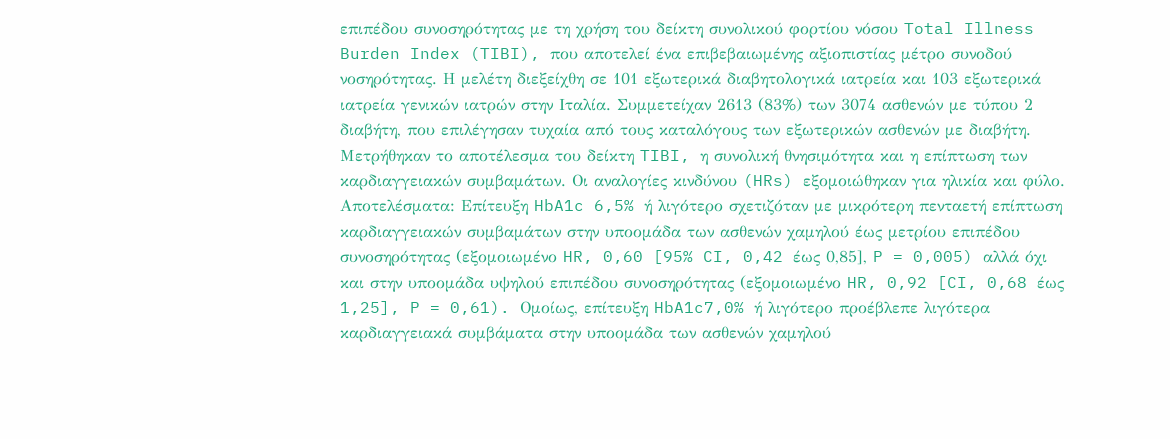επιπέδου συνοσηρότητας με τη χρήση του δείκτη συνολικού φορτίου νόσου Total Illness Burden Index (TIBI), που αποτελεί ένα επιβεβαιωμένης αξιοπιστίας μέτρο συνοδού νοσηρότητας. Η μελέτη διεξείχθη σε 101 εξωτερικά διαβητολογικά ιατρεία και 103 εξωτερικά ιατρεία γενικών ιατρών στην Ιταλία. Συμμετείχαν 2613 (83%) των 3074 ασθενών με τύπου 2 διαβήτη, που επιλέγησαν τυχαία από τους καταλόγους των εξωτερικών ασθενών με διαβήτη. Μετρήθηκαν το αποτέλεσμα του δείκτη TIBI, η συνολική θνησιμότητα και η επίπτωση των καρδιαγγειακών συμβαμάτων. Οι αναλογίες κινδύνου (HRs) εξομοιώθηκαν για ηλικία και φύλο. Αποτελέσματα: Επίτευξη HbA1c 6,5% ή λιγότερο σχετιζόταν με μικρότερη πενταετή επίπτωση καρδιαγγειακών συμβαμάτων στην υποομάδα των ασθενών χαμηλού έως μετρίου επιπέδου συνοσηρότητας (εξομοιωμένο HR, 0,60 [95% CI, 0,42 έως 0,85], P = 0,005) αλλά όχι και στην υποομάδα υψηλού επιπέδου συνοσηρότητας (εξομοιωμένο HR, 0,92 [CI, 0,68 έως 1,25], P = 0,61). Ομοίως, επίτευξη HbA1c7,0% ή λιγότερο προέβλεπε λιγότερα καρδιαγγειακά συμβάματα στην υποομάδα των ασθενών χαμηλού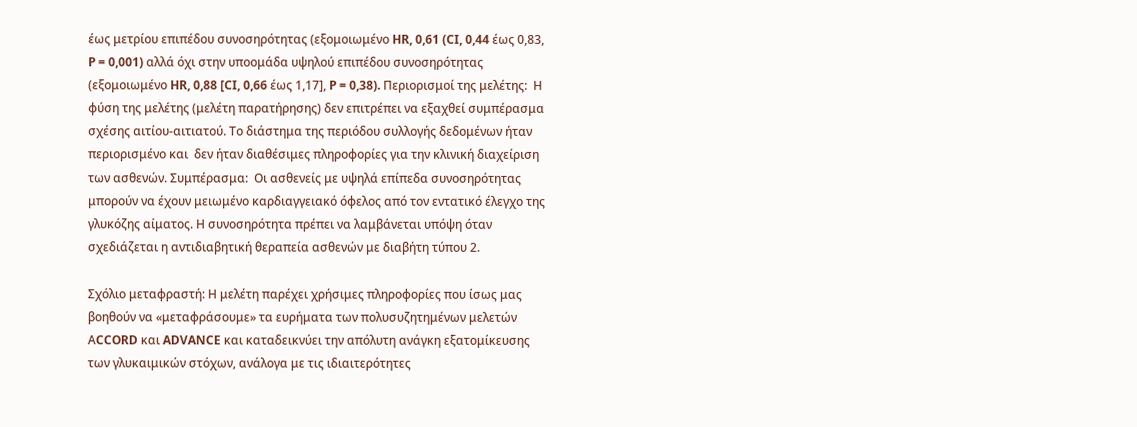έως μετρίου επιπέδου συνοσηρότητας (εξομοιωμένο HR, 0,61 (CI, 0,44 έως 0,83, P = 0,001) αλλά όχι στην υποομάδα υψηλού επιπέδου συνοσηρότητας (εξομοιωμένο HR, 0,88 [CI, 0,66 έως 1,17], P = 0,38). Περιορισμοί της μελέτης:  Η φύση της μελέτης (μελέτη παρατήρησης) δεν επιτρέπει να εξαχθεί συμπέρασμα σχέσης αιτίου-αιτιατού. Το διάστημα της περιόδου συλλογής δεδομένων ήταν περιορισμένο και  δεν ήταν διαθέσιμες πληροφορίες για την κλινική διαχείριση των ασθενών. Συμπέρασμα:  Οι ασθενείς με υψηλά επίπεδα συνοσηρότητας μπορούν να έχουν μειωμένο καρδιαγγειακό όφελος από τον εντατικό έλεγχο της γλυκόζης αίματος. Η συνοσηρότητα πρέπει να λαμβάνεται υπόψη όταν σχεδιάζεται η αντιδιαβητική θεραπεία ασθενών με διαβήτη τύπου 2.

Σχόλιο μεταφραστή: Η μελέτη παρέχει χρήσιμες πληροφορίες που ίσως μας βοηθούν να «μεταφράσουμε» τα ευρήματα των πολυσυζητημένων μελετών ΑCCORD και ADVANCE και καταδεικνύει την απόλυτη ανάγκη εξατομίκευσης των γλυκαιμικών στόχων, ανάλογα με τις ιδιαιτερότητες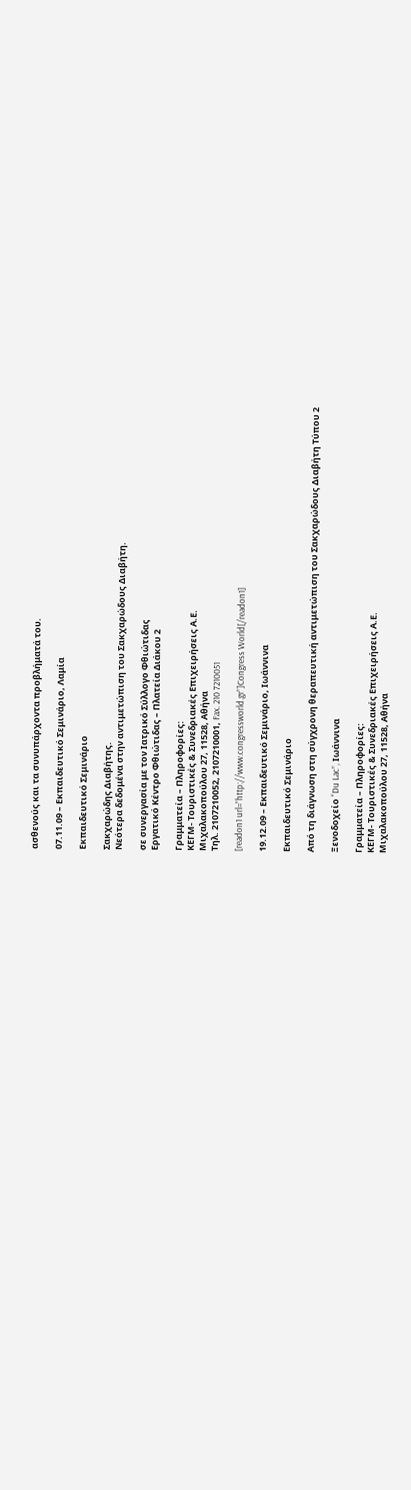ασθενούς και τα συνυπάρχοντα προβλήματά του.

07.11.09 – Εκπαιδευτικό Σεμινάριο, Λαμία

Εκπαιδευτικό Σεμινάριο

Σακχαρώδης Διαβήτης.
Νεότερα δεδομένα στην αντιμετώπιση του Σακχαρώδους Διαβήτη.

σε συνεργασία με τον Ιατρικό Σύλλογο Φθιώτιδας
Εργατικό Κέντρο Φθιώτιδας – Πλατεία Διάκου 2

Γραμματεία – Πληροφορίες:
ΚΕΓΜ- Τουριστικές & Συνεδριακές Επιχειρήσεις Α.Ε.
Μιχαλακοπούλου 27, 11528, Αθήνα
Τηλ. 2107210052, 2107210001, Fax. 210 7210051

[readon1 url=”http://www.congressworld.gr”]Congress World[/readon1]

19.12.09 – Εκπαιδευτικό Σεμινάριο, Ιωάννινα

Εκπαιδευτικό Σεμινάριο

Από τη διάγνωση στη σύγχρονη θεραπευτική αντιμετώπιση του Σακχαρώδους Διαβήτη Τύπου 2

Ξενοδοχείο “Du Lac”, Ιωάννινα

Γραμματεία – Πληροφορίες:
ΚΕΓΜ- Τουριστικές & Συνεδριακές Επιχειρήσεις Α.Ε.
Μιχαλακοπούλου 27, 11528, Αθήνα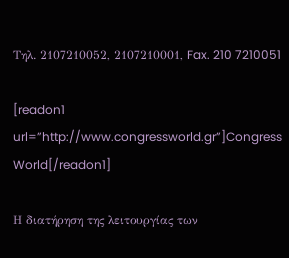Τηλ. 2107210052, 2107210001, Fax. 210 7210051

[readon1 url=”http://www.congressworld.gr”]Congress World[/readon1]

Η διατήρηση της λειτουργίας των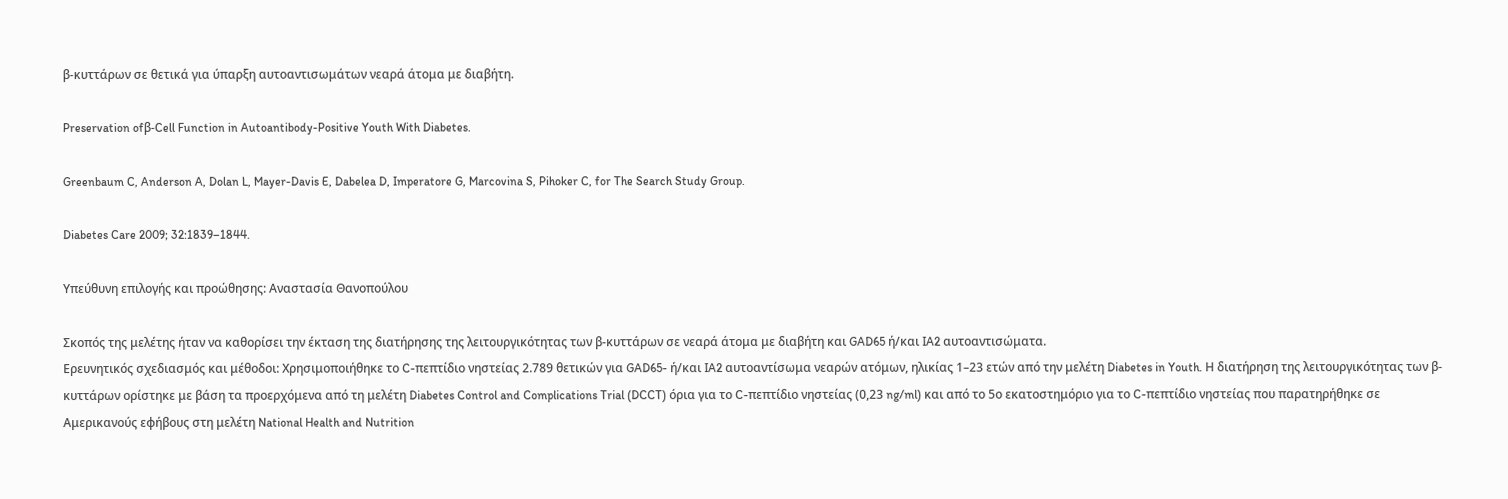β-κυττάρων σε θετικά για ύπαρξη αυτοαντισωμάτων νεαρά άτομα με διαβήτη.

Preservation ofβ-Cell Function in Autoantibody-Positive Youth With Diabetes.

Greenbaum C, Anderson A, Dolan L, Mayer-Davis E, Dabelea D, Imperatore G, Marcovina S, Pihoker C, for The Search Study Group.

Diabetes Care 2009; 32:1839–1844.

Yπεύθυνη επιλογής και προώθησης: Αναστασία Θανοπούλου

Σκοπός της μελέτης ήταν να καθορίσει την έκταση της διατήρησης της λειτουργικότητας των β-κυττάρων σε νεαρά άτομα με διαβήτη και GAD65 ή/και IA2 αυτοαντισώματα.
Ερευνητικός σχεδιασμός και μέθοδοι: Χρησιμοποιήθηκε το C-πεπτίδιο νηστείας 2.789 θετικών για GAD65- ή/και IA2 αυτοαντίσωμα νεαρών ατόμων, ηλικίας 1–23 ετών από την μελέτη Diabetes in Youth. Η διατήρηση της λειτουργικότητας των β-κυττάρων ορίστηκε με βάση τα προερχόμενα από τη μελέτη Diabetes Control and Complications Trial (DCCT) όρια για το C-πεπτίδιο νηστείας (0,23 ng/ml) και από το 5ο εκατοστημόριο για το C-πεπτίδιο νηστείας που παρατηρήθηκε σε Αμερικανούς εφήβους στη μελέτη National Health and Nutrition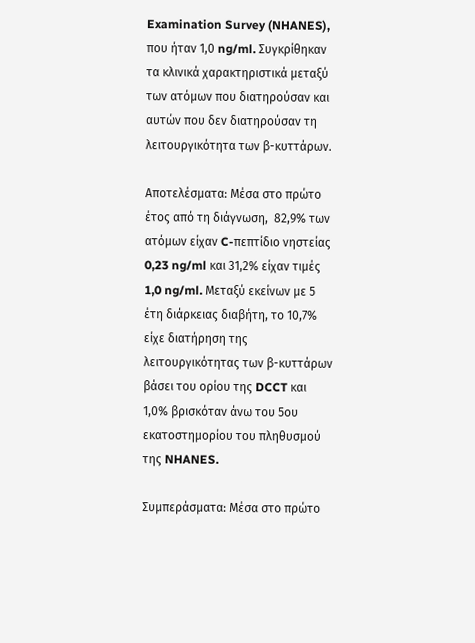Examination Survey (NHANES), που ήταν 1,0 ng/ml. Συγκρίθηκαν τα κλινικά χαρακτηριστικά μεταξύ των ατόμων που διατηρούσαν και αυτών που δεν διατηρούσαν τη λειτουργικότητα των β-κυττάρων.

Αποτελέσματα: Μέσα στο πρώτο έτος από τη διάγνωση,  82,9% των ατόμων είχαν C-πεπτίδιο νηστείας 0,23 ng/ml και 31,2% είχαν τιμές 1,0 ng/ml. Μεταξύ εκείνων με 5 έτη διάρκειας διαβήτη, το 10,7% είχε διατήρηση της λειτουργικότητας των β-κυττάρων βάσει του ορίου της DCCT και 1,0% βρισκόταν άνω του 5ου εκατοστημορίου του πληθυσμού της NHANES.

Συμπεράσματα: Μέσα στο πρώτο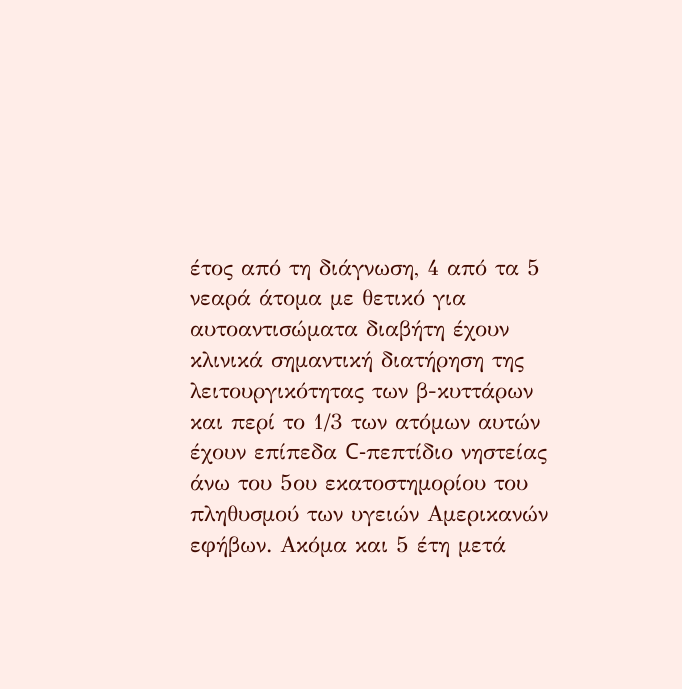έτος από τη διάγνωση, 4 από τα 5 νεαρά άτομα με θετικό για αυτοαντισώματα διαβήτη έχουν κλινικά σημαντική διατήρηση της λειτουργικότητας των β-κυττάρων και περί το 1/3 των ατόμων αυτών έχουν επίπεδα C-πεπτίδιο νηστείας άνω του 5ου εκατοστημορίου του πληθυσμού των υγειών Αμερικανών εφήβων. Ακόμα και 5 έτη μετά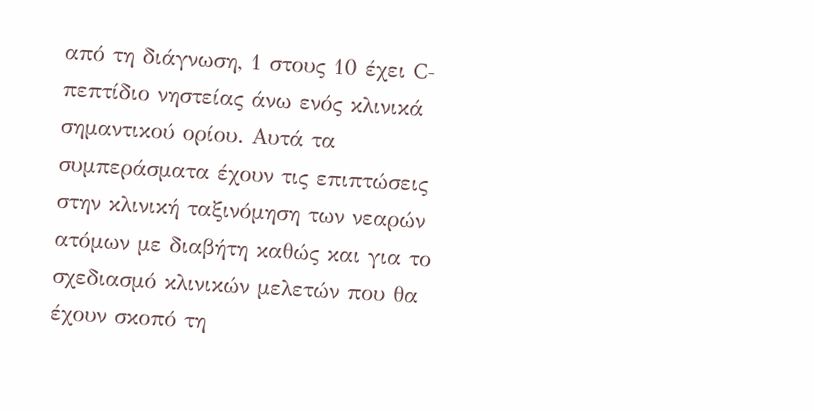από τη διάγνωση, 1 στους 10 έχει C-πεπτίδιο νηστείας άνω ενός κλινικά σημαντικού ορίου. Αυτά τα συμπεράσματα έχουν τις επιπτώσεις στην κλινική ταξινόμηση των νεαρών ατόμων με διαβήτη καθώς και για το σχεδιασμό κλινικών μελετών που θα έχουν σκοπό τη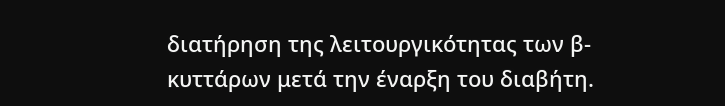διατήρηση της λειτουργικότητας των β-κυττάρων μετά την έναρξη του διαβήτη.